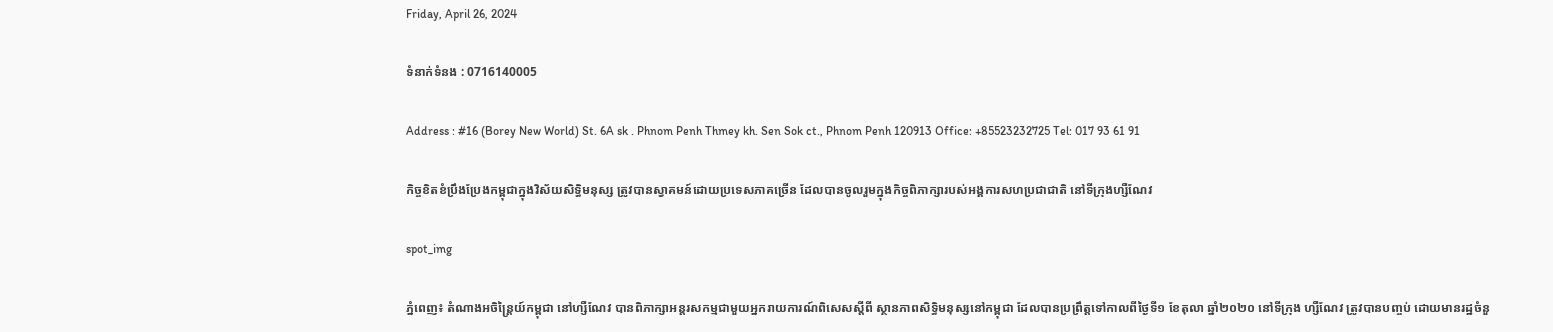Friday, April 26, 2024

ទំនាក់ទំនង : 0716140005

Address : #16 (Borey New World) St. 6A sk . Phnom Penh Thmey kh. Sen Sok ct., Phnom Penh 120913 Office: +85523232725 Tel: 017 93 61 91

កិច្ចខិតខំប្រឹងប្រែងកម្ពុជាក្នុងវិស័យសិទ្ធិមនុស្ស ត្រូវបានស្វាគមន៍ដោយប្រទេសភាគច្រើន ដែលបានចូលរួមក្នុងកិច្ចពិភាក្សារបស់អង្គការសហប្រជាជាតិ នៅទីក្រុងហ្សឺណែវ

spot_img

ភ្នំពេញ៖ តំណាងអចិន្ត្រៃយ៍កម្ពុជា នៅហ្សឺណែវ បានពិភាក្សាអន្តរសកម្មជាមួយអ្នករាយការណ៍ពិសេសស្តីពី ស្ថានភាពសិទ្ធិមនុស្សនៅកម្ពុជា ដែលបានប្រព្រឹត្តទៅកាលពីថ្ងៃទី១ ខែតុលា ឆ្នាំ២០២០ នៅទីក្រុង ហ្សឺណែវ ត្រូវបានបញ្ចប់ ដោយមានរដ្ឋចំនួ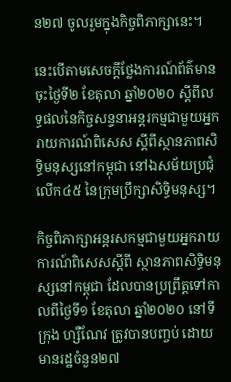ន២៧ ចូលរួមក្នុងកិច្ចពិភាក្សានេះ។

នេះបើតាមសេចក្តីថ្លែងការណ៍ព័ត៌មាន ចុះថ្ងៃទី២ ខែតុលា ឆ្នាំ២០២០ ស្តីពីលទ្ធផលនៃកិច្ចសន្ទនាអន្តរកម្មជាមួយអ្នករាយការណ៍ពិសេស ស្តីពីស្ថានភាពសិទ្ធិមនុស្សនៅកម្ពុជា នៅឯសម័យប្រជុំលើក៤៥ នៃក្រុមប្រឹក្សាសិទ្ធិមនុស្ស។

កិច្ចពិភាក្សាអន្តរសកម្មជាមួយអ្នករាយការណ៍ពិសេសស្តីពី ស្ថានភាពសិទ្ធិមនុស្សនៅកម្ពុជា ដែលបានប្រព្រឹត្តទៅកាលពីថ្ងៃទី១ ខែតុលា ឆ្នាំ២០២០ នៅទីក្រុង ហ្សឺណែវ ត្រូវបានបញ្ចប់ ដោយមានរដ្ឋចំនួន២៧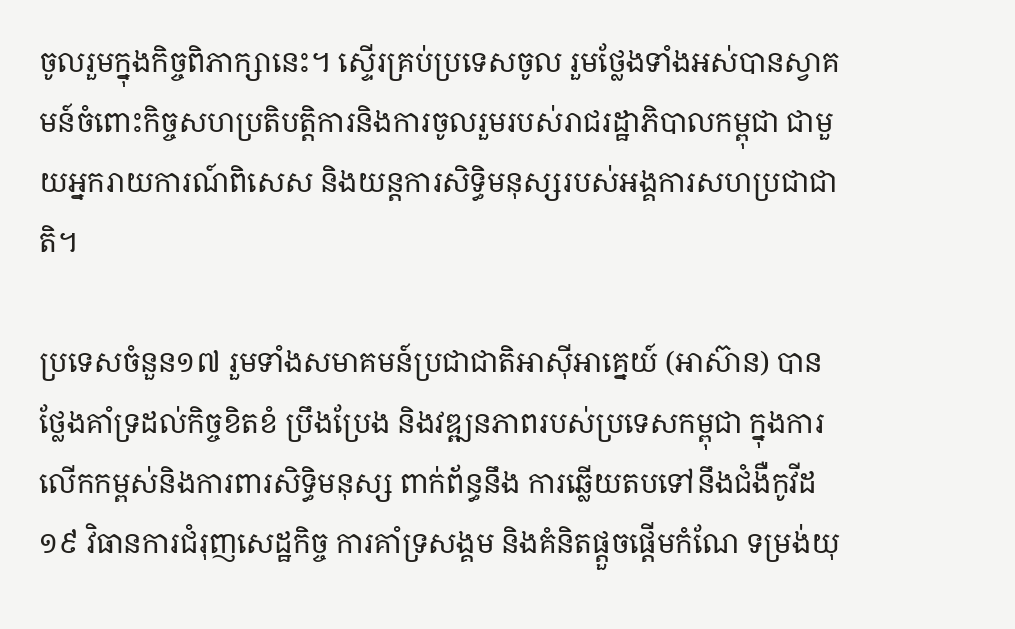ចូលរួមក្នុងកិច្ចពិភាក្សានេះ។ ស្ទើរគ្រប់ប្រទេសចូល រួមថ្លែងទាំងអស់បានស្វាគមន៍ចំពោះកិច្ចសហប្រតិបត្តិការនិងការចូលរួមរបស់រាជរដ្ឋាភិបាលកម្ពុជា ជាមួយអ្នករាយការណ៍ពិសេស និងយន្តការសិទ្ធិមនុស្សរបស់អង្គការសហប្រជាជាតិ។

ប្រទេសចំនួន១៧ រួមទាំងសមាគមន៍ប្រជាជាតិអាស៊ីអាគ្នេយ៍ (អាស៊ាន) បានថ្លែងគាំទ្រដល់កិច្ចខិតខំ ប្រឹងប្រែង និងវឌ្ឍនភាពរបស់ប្រទេសកម្ពុជា ក្នុងការលើកកម្ពស់និងការពារសិទ្ធិមនុស្ស ពាក់ព័ន្ធនឹង ការឆ្លើយតបទៅនឹងជំងឺកូវីដ១៩ វិធានការជំរុញសេដ្ឋកិច្ច ការគាំទ្រសង្គម និងគំនិតផ្តួចផ្តើមកំណែ ទម្រង់យុ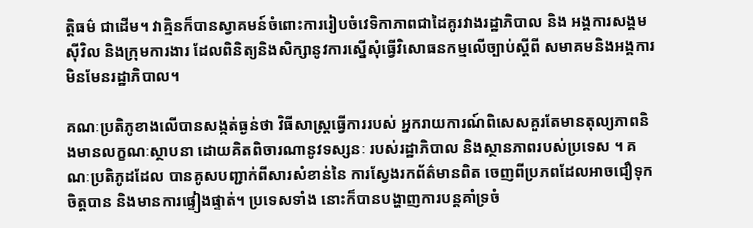ត្តិធម៌ ជាដើម។ វាគ្មិនក៏បានស្វាគមន៍ចំពោះការរៀបចំវេទិកាភាពជាដៃគូរវាងរដ្ឋាភិបាល និង អង្គការសង្គមស៊ីវិល និងក្រុមការងារ ដែលពិនិត្យនិងសិក្សានូវការស្នើសុំធ្វើវិសោធនកម្មលើច្បាប់ស្តីពី សមាគមនិងអង្គការមិនមែនរដ្ឋាភិបាល។

គណៈប្រតិភូខាងលើបានសង្កត់ធ្ងន់ថា វិធីសាស្ត្រធ្វើការរបស់ អ្នករាយការណ៍ពិសេសគួរតែមានតុល្យភាពនិងមានលក្ខណៈស្ថាបនា ដោយគិតពិចារណានូវទស្សនៈ របស់រដ្ឋាភិបាល និងស្ថានភាពរបស់ប្រទេស ។ គណៈប្រតិភូដដែល បានគូសបញ្ជាក់ពីសារសំខាន់នៃ ការស្វែងរកព័ត៌មានពិត ចេញពីប្រភពដែលអាចជឿទុកចិត្តបាន និងមានការផ្ទៀងផ្ទាត់។ ប្រទេសទាំង នោះក៏បានបង្ហាញការបន្តគាំទ្រចំ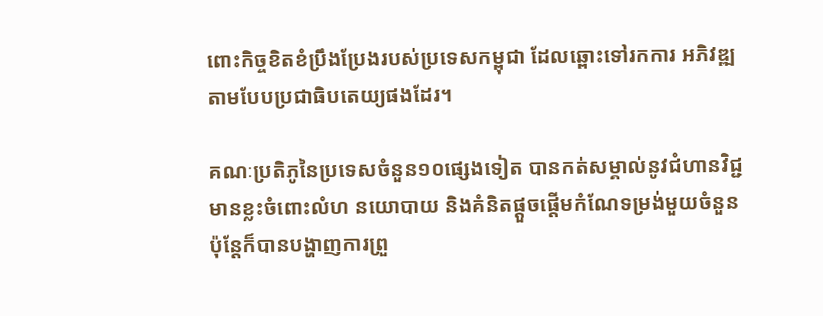ពោះកិច្ចខិតខំប្រឹងប្រែងរបស់ប្រទេសកម្ពុជា ដែលឆ្ពោះទៅរកការ អភិវឌ្ឍតាមបែបប្រជាធិបតេយ្យផងដែរ។

គណៈប្រតិភូនៃប្រទេសចំនួន១០ផ្សេងទៀត បានកត់សម្គាល់នូវជំហានវិជ្ជមានខ្លះចំពោះលំហ នយោបាយ និងគំនិតផ្តួចផ្តើមកំណែទម្រង់មួយចំនួន ប៉ុន្តែក៏បានបង្ហាញការព្រួ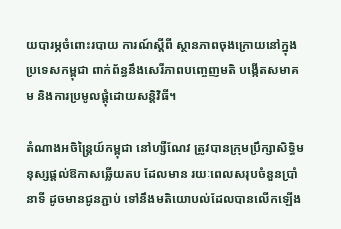យបារម្ភចំពោះរបាយ ការណ៍ស្តីពី ស្ថានភាពចុងក្រោយនៅក្នុងប្រទេសកម្ពុជា ពាក់ព័ន្ធនឹងសេរីភាពបញ្ចេញមតិ បង្កើតសមាគម និងការប្រមូលផ្ដុំដោយសន្តិវិធី។

តំណាងអចិន្ត្រៃយ៍កម្ពុជា នៅហ្សឺណែវ ត្រូវបានក្រុមប្រឹក្សាសិទ្ធិមនុស្សផ្តល់ឱកាសឆ្លើយតប ដែលមាន រយៈពេលសរុបចំនួនប្រាំនាទី ដូចមានជូនភ្ជាប់ ទៅនឹងមតិយោបល់ដែលបានលើកឡើង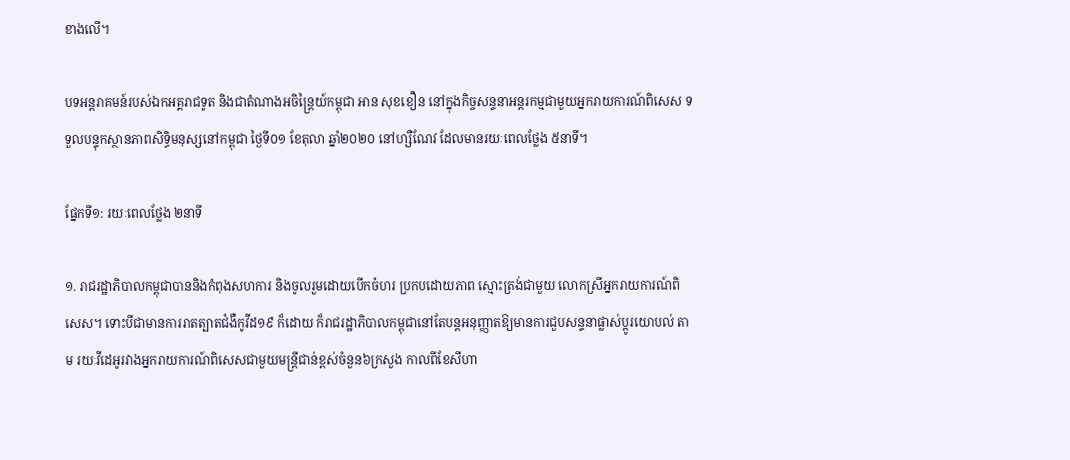ខាងលើ។

បទអន្តរាគមន៍របស់ឯកអគ្គរាជទូត និងជាតំណាងអចិន្ត្រៃយ៍កម្ពុជា អាន សុខខឿន នៅក្នុងកិច្ចសន្ទនាអន្តរកម្មជាមួយអ្នករាយការណ៍ពិសេស ទទួលបន្ទុកស្ថានភាពសិទ្ធិមនុស្សនៅកម្ពុជា ថ្ងៃទី០១ ខែតុលា ឆ្នាំ២០២០ នៅហ្សឺណែវ ដែលមានរយៈពេលថ្លែង ៥នាទី។

ផ្នែកទី១: រយៈពេលថ្លែង ២នាទី

១. រាជរដ្ឋាភិបាលកម្ពុជាបាននិងកំពុងសហការ និងចូលរួមដោយបើកចំហរ ប្រកបដោយភាព ស្មោះត្រង់ជាមួយ លោកស្រីអ្នករាយការណ៍ពិសេស។ ទោះបីជាមានការរាតត្បាតជំងឺកូវីដ១៩ ក៏ដោយ ក៏រាជរដ្ឋាភិបាលកម្ពុជានៅតែបន្តអនុញ្ញាតឱ្យមានការជួបសន្ទនាផ្លាស់ប្តូរយោបល់ តាម រយៈវីដេអូរវាងអ្នករាយការណ៍ពិសេសជាមួយមន្ត្រីជាន់ខ្ពស់ចំនួន៦ក្រសួង កាលពីខែសីហា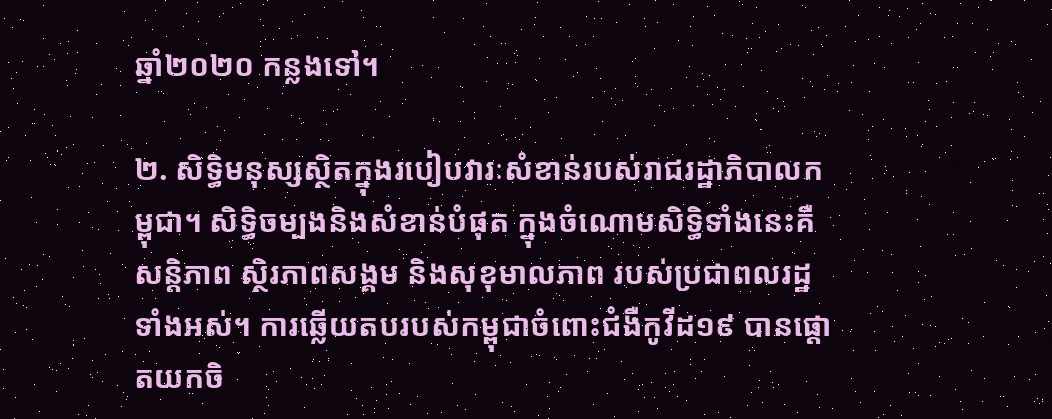ឆ្នាំ២០២០ កន្លងទៅ។

២. សិទ្ធិមនុស្សស្ថិតក្នុងរបៀបវារៈសំខាន់របស់រាជរដ្ឋាភិបាលកម្ពុជា។ សិទ្ធិចម្បងនិងសំខាន់បំផុត ក្នុងចំណោមសិទ្ធិទាំងនេះគឺ សន្តិភាព ស្ថិរភាពសង្គម និងសុខុមាលភាព របស់ប្រជាពលរដ្ឋទាំងអស់។ ការឆ្លើយតបរបស់កម្ពុជាចំពោះជំងឺកូវីដ១៩ បានផ្តោតយកចិ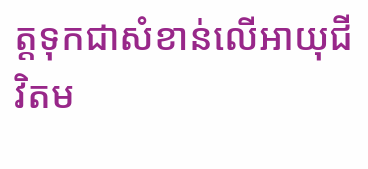ត្តទុកជាសំខាន់លើអាយុជីវិតម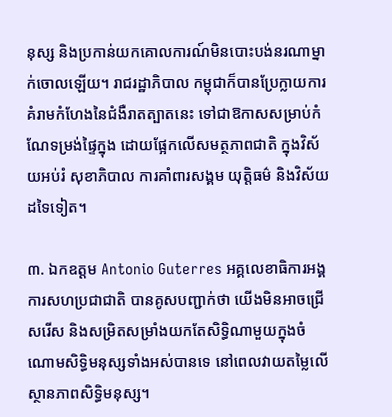នុស្ស និងប្រកាន់យកគោលការណ៍មិនបោះបង់នរណាម្នាក់ចោលឡើយ។ រាជរដ្ឋាភិបាល កម្ពុជាក៏បានប្រែក្លាយការគំរាមកំហែងនៃជំងឺរាតត្បាតនេះ ទៅជាឱកាសសម្រាប់កំណែទម្រង់ផ្ទៃក្នុង ដោយផ្អែកលើសមត្ថភាពជាតិ ក្នុងវិស័យអប់រំ សុខាភិបាល ការគាំពារសង្គម យុត្តិធម៌ និងវិស័យដទៃទៀត។

៣. ឯកឧត្តម Antonio Guterres អគ្គលេខាធិការអង្គការសហប្រជាជាតិ បានគូសបញ្ជាក់ថា យើងមិនអាចជ្រើសរើស និងសម្រិតសម្រាំងយកតែសិទ្ធិណាមួយក្នុងចំណោមសិទ្ធិមនុស្សទាំងអស់បានទេ នៅពេលវាយតម្លៃលើស្ថានភាពសិទ្ធិមនុស្ស។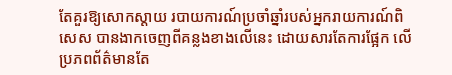តែគួរឱ្យសោកស្តាយ របាយការណ៍ប្រចាំឆ្នាំរបស់អ្នករាយការណ៍ពិសេស បានងាកចេញពីគន្លងខាងលើនេះ ដោយសារតែការផ្អែក លើប្រភពព័ត៌មានតែ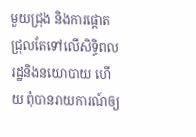មួយជ្រុង និងការផ្តោតជ្រុលតែទៅលើសិទ្ធិពលរដ្ឋនិងនយោបាយ ហើយ ពុំបានរាយការណ៍ឲ្យ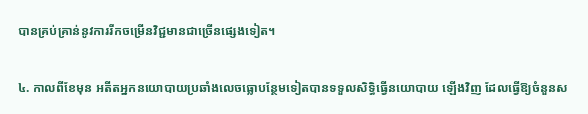បានគ្រប់គ្រាន់នូវការរីកចម្រើនវិជ្ជមានជាច្រើនផ្សេងទៀត។

៤. កាលពីខែមុន អតីតអ្នកនយោបាយប្រឆាំងលេចធ្លោបន្ថែមទៀតបានទទួលសិទ្ធិធ្វើនយោបាយ ឡើងវិញ ដែលធ្វើឱ្យចំនួនស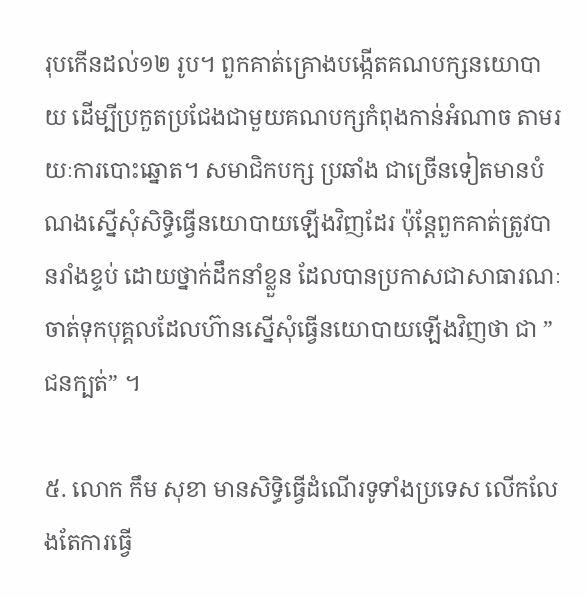រុបកើនដល់១២ រូប។ ពួកគាត់គ្រោងបង្កើតគណបក្សនយោបាយ ដើម្បីប្រកួតប្រជែងជាមួយគណបក្សកំពុងកាន់អំណាច តាមរយៈការបោះឆ្នោត។ សមាជិកបក្ស ប្រឆាំង ជាច្រើនទៀតមានបំណងស្នើសុំសិទ្ធិធ្វើនយោបាយឡើងវិញដែរ ប៉ុន្តែពួកគាត់ត្រូវបានរាំងខ្ទប់ ដោយថ្នាក់ដឹកនាំខ្លួន ដែលបានប្រកាសជាសាធារណៈចាត់ទុកបុគ្គលដែលហ៊ានស្នើសុំធ្វើនយោបាយឡើងវិញថា ជា ” ជនក្បត់” ។

៥. លោក កឹម សុខា មានសិទ្ធិធ្វើដំណើរទូទាំងប្រទេស លើកលែងតែការធ្វើ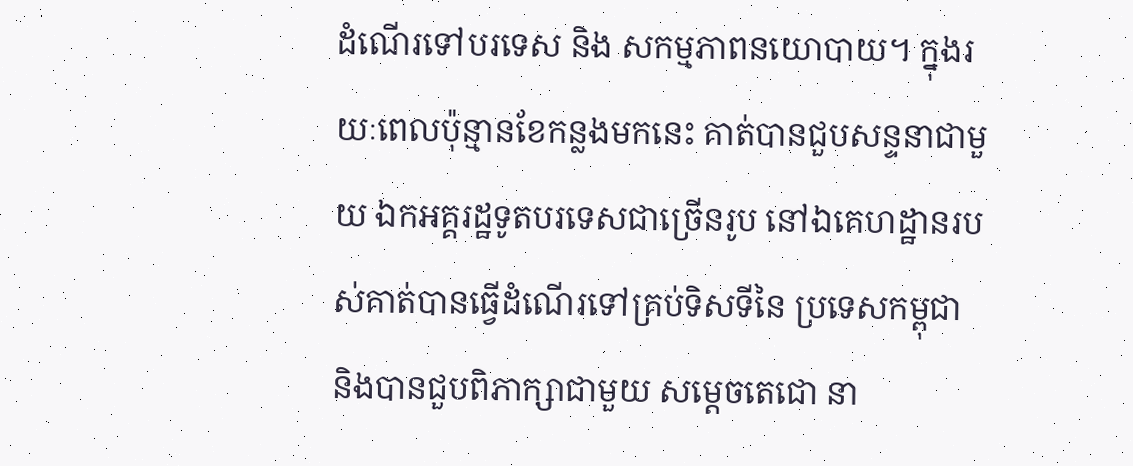ដំណើរទៅបរទេស និង សកម្មភាពនយោបាយ។ ក្នុងរយៈពេលប៉ុន្មានខែកន្លងមកនេះ គាត់បានជួបសន្ទនាជាមួយ ឯកអគ្គរដ្ឋទូតបរទេសជាច្រើនរូប នៅឯគេហដ្ឋានរបស់គាត់បានធ្វើដំណើរទៅគ្រប់ទិសទីនៃ ប្រទេសកម្ពុជា និងបានជួបពិភាក្សាជាមួយ សម្តេចតេជោ នា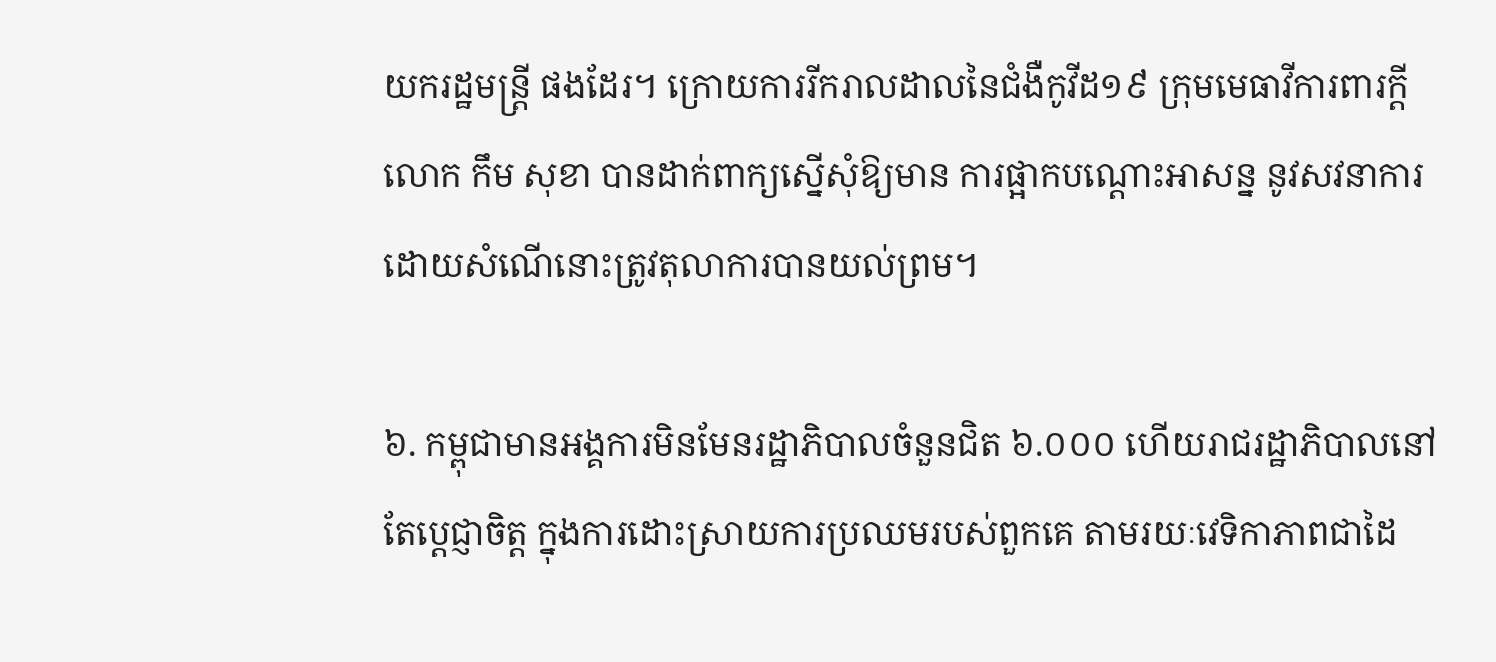យករដ្ឋមន្ត្រី ផងដែរ។ ក្រោយការរីករាលដាលនៃជំងឺកូវីដ១៩ ក្រុមមេធាវីការពារក្តី លោក កឹម សុខា បានដាក់ពាក្យស្នើសុំឱ្យមាន ការផ្អាកបណ្តោះអាសន្ន នូវសវនាការដោយសំណើនោះត្រូវតុលាការបានយល់ព្រម។

៦. កម្ពុជាមានអង្គការមិនមែនរដ្ឋាភិបាលចំនួនជិត ៦.០០០ ហើយរាជរដ្ឋាភិបាលនៅតែប្តេជ្ញាចិត្ត ក្នុងការដោះស្រាយការប្រឈមរបស់ពួកគេ តាមរយៈវេទិកាភាពជាដៃ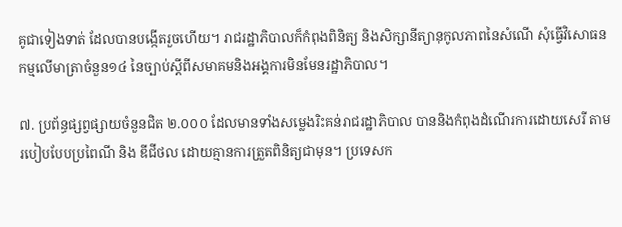គូជាទៀងទាត់ ដែលបានបង្កើតរួចហើយ។ រាជរដ្ឋាភិបាលក៏កំពុងពិនិត្យ និងសិក្សានីត្យានុកូលភាពនៃសំណើ សុំធ្វើវិសោធនកម្មលើមាត្រាចំនួន១៤ នៃច្បាប់ស្តីពីសមាគមនិងអង្គការមិនមែនរដ្ឋាភិបាល។

៧. ប្រព័ន្ធផ្សព្វផ្សាយចំនួនជិត ២.០០០ ដែលមានទាំងសម្លេងរិះគន់រាជរដ្ឋាភិបាល បាននិងកំពុងដំណើរការដោយសេរី តាមរបៀបបែបប្រពៃណី និង ឌីជីថល ដោយគ្មានការត្រួតពិនិត្យជាមុន។ ប្រទេសក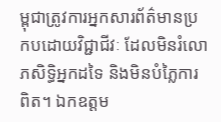ម្ពុជាត្រូវការអ្នកសារព័ត៌មានប្រកបដោយវិជ្ជាជីវៈ ដែលមិនរំលោភសិទ្ធិអ្នកដទៃ និងមិនបំភ្លៃការពិត។ ឯកឧត្តម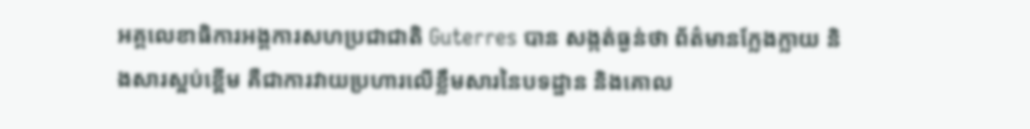អគ្គលេខាធិការអង្គការសហប្រជាជាតិ Guterres បាន សង្កត់ធ្ងន់ថា ព័ត៌មានក្លែងក្លាយ និងសារស្អប់ខ្ពើម គឺជាការវាយប្រហារលើខ្លឹមសារនៃបទដ្ឋាន និងគោល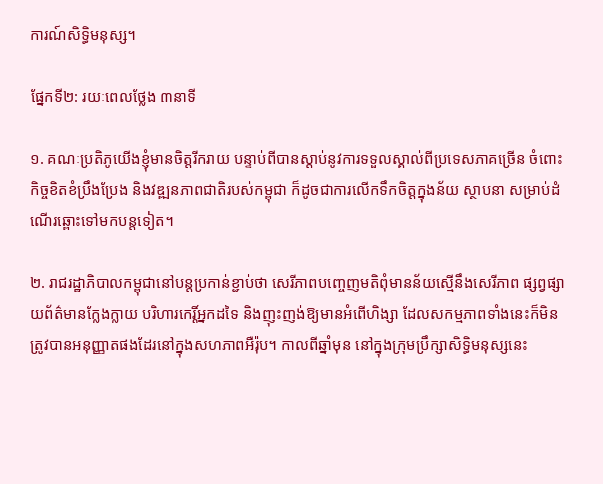ការណ៍សិទ្ធិមនុស្ស។

ផ្នែកទី២: រយៈពេលថ្លែង ៣នាទី

១. គណៈប្រតិភូយើងខ្ញុំមានចិត្តរីករាយ បន្ទាប់ពីបានស្តាប់នូវការទទួលស្គាល់ពីប្រទេសភាគច្រើន ចំពោះកិច្ចខិតខំប្រឹងប្រែង និងវឌ្ឍនភាពជាតិរបស់កម្ពុជា ក៏ដូចជាការលើកទឹកចិត្តក្នុងន័យ ស្ថាបនា សម្រាប់ដំណើរឆ្ពោះទៅមកបន្តទៀត។

២. រាជរដ្ឋាភិបាលកម្ពុជានៅបន្តប្រកាន់ខ្ជាប់ថា សេរីភាពបញ្ចេញមតិពុំមានន័យស្មើនឹងសេរីភាព ផ្សព្វផ្សាយព័ត៌មានក្លែងក្លាយ បរិហារកេរ្តិ៍អ្នកដទៃ និងញុះញង់ឱ្យមានអំពើហិង្សា ដែលសកម្មភាពទាំងនេះក៏មិនត្រូវបានអនុញ្ញាតផងដែរនៅក្នុងសហភាពអឺរ៉ុប។ កាលពីឆ្នាំមុន នៅក្នុងក្រុមប្រឹក្សាសិទ្ធិមនុស្សនេះ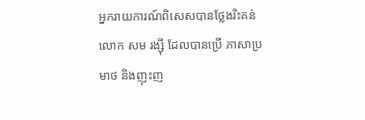អ្នករាយការណ៍ពិសេសបានថ្លែងរិះគន់ លោក សម រង្ស៊ី ដែលបានប្រើ ភាសាប្រមាថ និងញុះញ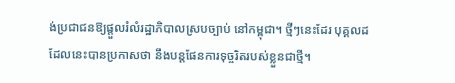ង់ប្រជាជនឱ្យផ្តួលរំលំរដ្ឋាភិបាលស្របច្បាប់ នៅកម្ពុជា។ ថ្មីៗនេះដែរ បុគ្គលដដែលនេះបានប្រកាសថា នឹងបន្តផែនការទុច្ចរិតរបស់ខ្លួនជាថ្មី។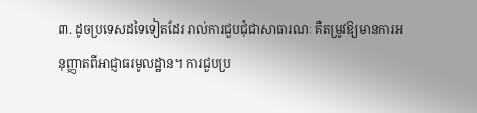៣. ដូចប្រទេសដទៃទៀតដែរ រាល់ការជួបជុំជាសាធារណៈ គឺតម្រូវឱ្យមានការអនុញ្ញាតពីអាជ្ញាធរមូលដ្ឋាន។ ការជួបប្រ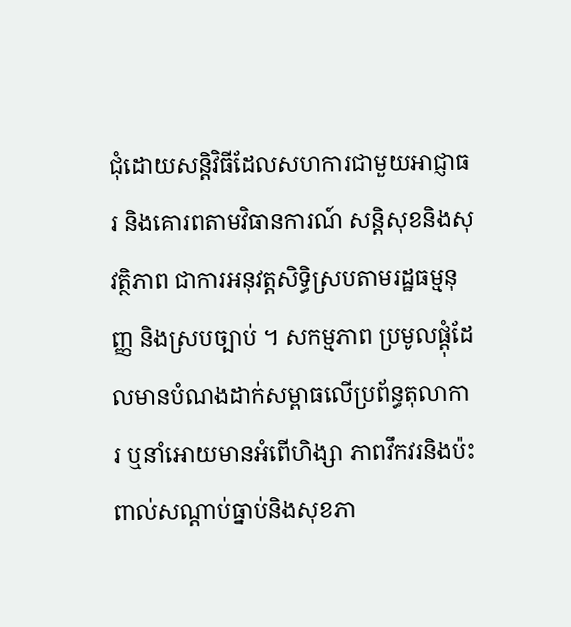ជុំដោយសន្តិវិធីដែលសហការជាមួយអាជ្ញាធរ និងគោរពតាមវិធានការណ៍ សន្តិសុខនិងសុវត្ថិភាព ជាការអនុវត្តសិទ្ធិស្របតាមរដ្ឋធម្មនុញ្ញ និងស្របច្បាប់ ។ សកម្មភាព ប្រមូលផ្ដុំដែលមានបំណងដាក់សម្ពាធលើប្រព័ន្ធតុលាការ ឬនាំអោយមានអំពើហិង្សា ភាពវឹកវរនិងប៉ះពាល់សណ្តាប់ធ្នាប់និងសុខភា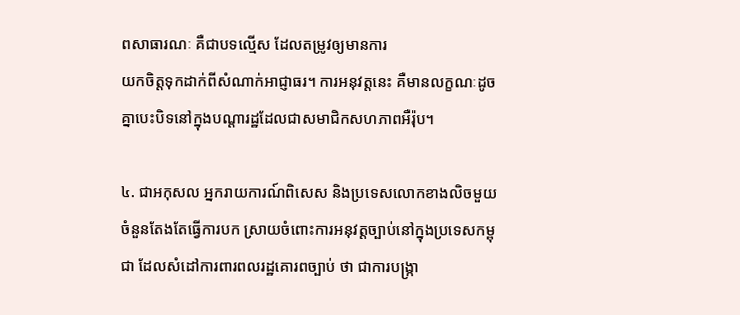ពសាធារណៈ គឺជាបទល្មើស ដែលតម្រូវឲ្យមានការ
យកចិត្តទុកដាក់ពីសំណាក់អាជ្ញាធរ។ ការអនុវត្តនេះ គឺមានលក្ខណៈដូចគ្នាបេះបិទនៅក្នុងបណ្តារដ្ឋដែលជាសមាជិកសហភាពអឺរ៉ុប។

៤. ជាអកុសល អ្នករាយការណ៍ពិសេស និងប្រទេសលោកខាងលិចមួយចំនួនតែងតែធ្វើការបក ស្រាយចំពោះការអនុវត្តច្បាប់នៅក្នុងប្រទេសកម្ពុជា ដែលសំដៅការពារពលរដ្ឋគោរពច្បាប់ ថា ជាការបង្ក្រា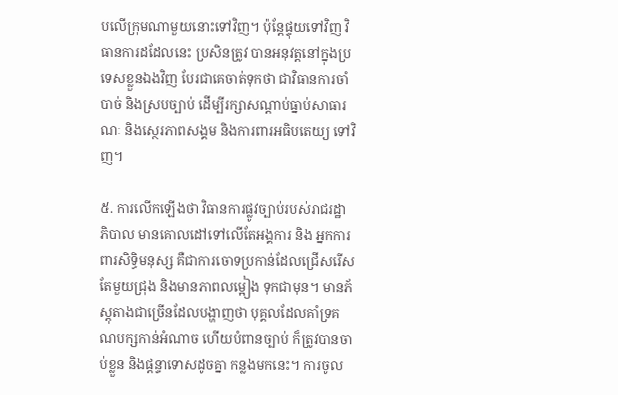បលើក្រុមណាមួយនោះទៅវិញ។ ប៉ុន្តែផ្ទុយទៅវិញ វិធានការដដែលនេះ ប្រសិនត្រូវ បានអនុវត្តនៅក្នុងប្រទេសខ្លួនឯងវិញ បែរជាគេចាត់ទុកថា ជាវិធានការចាំបាច់ និងស្របច្បាប់ ដើម្បីរក្សាសណ្តាប់ធ្នាប់សាធារណៈ និងស្ថេរភាពសង្គម និងការពារអធិបតេយ្យ ទៅវិញ។

៥. ការលើកឡើងថា វិធានការផ្លូវច្បាប់របស់រាជរដ្ឋាភិបាល មានគោលដៅទៅលើតែអង្គការ និង អ្នកការពារសិទ្ធិមនុស្ស គឺជាការចោទប្រកាន់ដែលជ្រើសរើសតែមួយជ្រុង និងមានភាពលម្អៀង ទុកជាមុន។ មានភ័ស្តុតាងជាច្រើនដែលបង្ហាញថា បុគ្គលដែលគាំទ្រគណបក្សកាន់អំណាច ហើយបំពានច្បាប់ ក៏ត្រូវបានចាប់ខ្លួន និងផ្តន្ទាទោសដូចគ្នា កន្លងមកនេះ។ ការចូល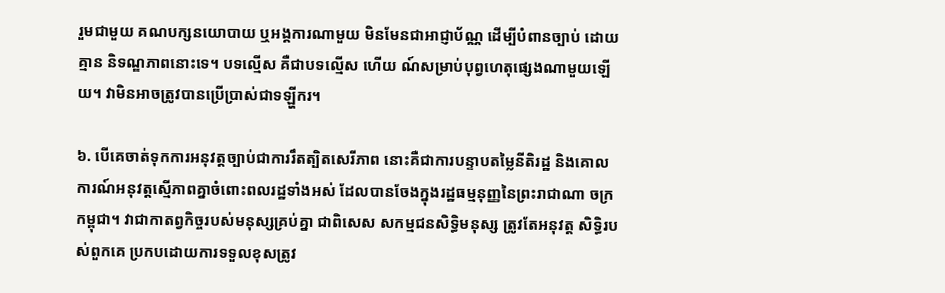រួមជាមួយ គណបក្សនយោបាយ ឬអង្គការណាមួយ មិនមែនជាអាជ្ញាប័ណ្ណ ដើម្បីបំពានច្បាប់ ដោយគ្មាន និទណ្ឌភាពនោះទេ។ បទល្មើស គឺជាបទល្មើស ហើយ ណ៍សម្រាប់បុព្វហេតុផ្សេងណាមួយឡើយ។ វាមិនអាចត្រូវបានប្រើប្រាស់ជាទឡ្ហីករ។

៦. បើគេចាត់ទុកការអនុវត្តច្បាប់ជាការរឹតត្បិតសេរីភាព នោះគឺជាការបន្ទាបតម្លៃនីតិរដ្ឋ និងគោល ការណ៍អនុវត្ដស្មើភាពគ្នាចំពោះពលរដ្ឋទាំងអស់ ដែលបានចែងក្នុងរដ្ឋធម្មនុញ្ញនៃព្រះរាជាណា ចក្រកម្ពុជា។ វាជាកាតព្វកិច្ចរបស់មនុស្សគ្រប់គ្នា ជាពិសេស សកម្មជនសិទ្ធិមនុស្ស ត្រូវតែអនុវត្ត សិទ្ធិរបស់ពួកគេ ប្រកបដោយការទទួលខុសត្រូវ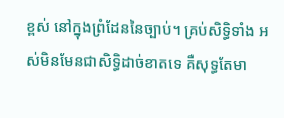ខ្ពស់ នៅក្នុងព្រំដែននៃច្បាប់។ គ្រប់សិទ្ធិទាំង អស់មិនមែនជាសិទ្ធិដាច់ខាតទេ គឺសុទ្ធតែមា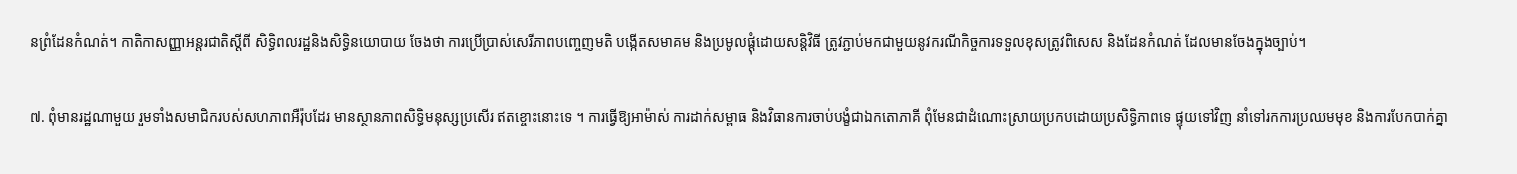នព្រំដែនកំណត់។ កាតិកាសញ្ញាអន្តរជាតិស្តីពី សិទ្ធិពលរដ្ឋនិងសិទ្ធិនយោបាយ ចែងថា ការប្រើប្រាស់សេរីភាពបញ្ចេញមតិ បង្កើតសមាគម និងប្រមូលផ្ដុំដោយសន្តិវិធី ត្រូវភ្ជាប់មកជាមួយនូវករណីកិច្ចការទទួលខុសត្រូវពិសេស និងដែនកំណត់ ដែលមានចែងក្នុងច្បាប់។

៧. ពុំមានរដ្ឋណាមួយ រួមទាំងសមាជិករបស់សហភាពអឺរ៉ុបដែរ មានស្ថានភាពសិទ្ធិមនុស្សប្រសើរ ឥតខ្ចោះនោះទេ ។ ការធ្វើឱ្យអាម៉ាស់ ការដាក់សម្ពាធ និងវិធានការចាប់បង្ខំជាឯកតោភាគី ពុំមែនជាដំណោះស្រាយប្រកបដោយប្រសិទ្ធិភាពទេ ផ្ទុយទៅវិញ នាំទៅរកការប្រឈមមុខ និងការបែកបាក់គ្នា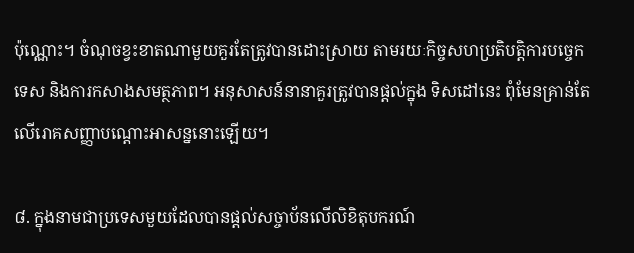ប៉ុណ្ណោះ។ ចំណុចខ្វះខាតណាមួយគួរតែត្រូវបានដោះស្រាយ តាមរយៈកិច្ចសហប្រតិបត្តិការបច្ចេកទេស និងការកសាងសមត្ថភាព។ អនុសាសន៍នានាគួរត្រូវបានផ្តល់ក្នុង ទិសដៅនេះ ពុំមែនគ្រាន់តែលើរោគសញ្ញាបណ្តោះអាសន្ននោះឡើយ។

៨. ក្នុងនាមជាប្រទេសមួយដែលបានផ្តល់សច្ចាប័នលើលិខិតុបករណ៍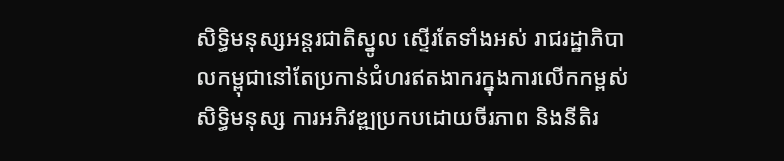សិទ្ធិមនុស្សអន្តរជាតិស្នូល ស្ទើរតែទាំងអស់ រាជរដ្ឋាភិបាលកម្ពុជានៅតែប្រកាន់ជំហរឥតងាករក្នុងការលើកកម្ពស់សិទ្ធិមនុស្ស ការអភិវឌ្ឍប្រកបដោយចីរភាព និងនីតិរ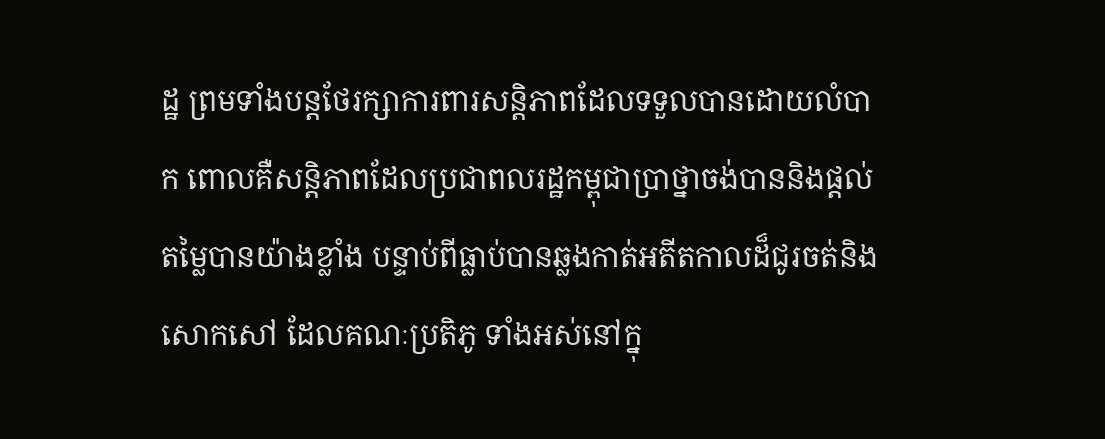ដ្ឋ ព្រមទាំងបន្តថែរក្សាការពារសន្តិភាពដែលទទួលបានដោយលំបាក ពោលគឺសន្តិភាពដែលប្រជាពលរដ្ឋកម្ពុជាប្រាថ្នាចង់បាននិងផ្តល់តម្លៃបានយ៉ាងខ្លាំង បន្ទាប់ពីធ្លាប់បានឆ្លងកាត់អតីតកាលដ៏ជូរចត់និងសោកសៅ ដែលគណៈប្រតិភូ ទាំងអស់នៅក្នុ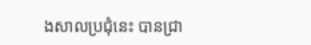ងសាលប្រជុំនេះ បានជ្រា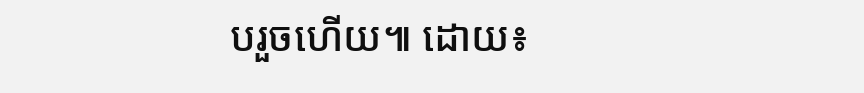បរួចហើយ៕ ដោយ៖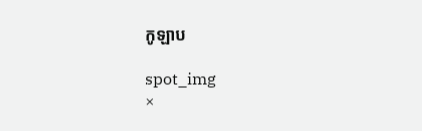កូឡាប

spot_img
×